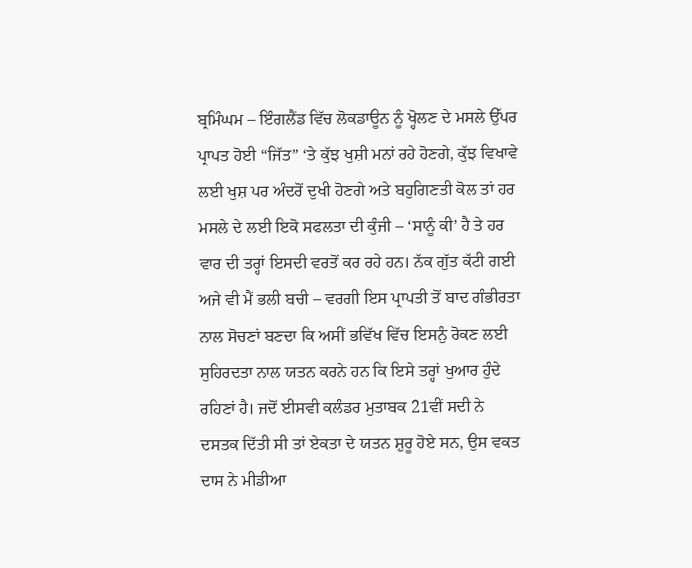ਬ੍ਰਮਿੰਘਮ – ਇੰਗਲੈਂਡ ਵਿੱਚ ਲੋਕਡਾਊਨ ਨੂੰ ਖ੍ਹੋਲਣ ਦੇ ਮਸਲੇ ਉੱਪਰ ਪ੍ਰਾਪਤ ਹੋਈ “ਜਿੱਤ” ‘ਤੇ ਕੁੱਝ ਖੁਸ਼ੀ ਮਨਾਂ ਰਹੇ ਹੋਣਗੇ, ਕੁੱਝ ਵਿਖਾਵੇ ਲਈ ਖੁਸ਼ ਪਰ ਅੰਦਰੋਂ ਦੁਖੀ ਹੋਣਗੇ ਅਤੇ ਬਹੁਗਿਣਤੀ ਕੋਲ ਤਾਂ ਹਰ ਮਸਲੇ ਦੇ ਲਈ ਇਕੋ ਸਫਲਤਾ ਦੀ ਕੁੰਜੀ – ‘ਸਾਨੂੰ ਕੀ’ ਹੈ ਤੇ ਹਰ ਵਾਰ ਦੀ ਤਰ੍ਹਾਂ ਇਸਦੀ ਵਰਤੋਂ ਕਰ ਰਹੇ ਹਨ। ਨੱਕ ਗੁੱਤ ਕੱਟੀ ਗਈ ਅਜੇ ਵੀ ਮੈਂ ਭਲੀ ਬਚੀ – ਵਰਗੀ ਇਸ ਪ੍ਰਾਪਤੀ ਤੋਂ ਬਾਦ ਗੰਭੀਰਤਾ ਨਾਲ ਸੋਚਣਾਂ ਬਣਦਾ ਕਿ ਅਸੀਂ ਭਵਿੱਖ ਵਿੱਚ ਇਸਨੁੰ ਰੋਕਣ ਲਈ ਸੁਹਿਰਦਤਾ ਨਾਲ ਯਤਨ ਕਰਨੇ ਹਨ ਕਿ ਇਸੇ ਤਰ੍ਹਾਂ ਖੁਆਰ ਹੁੰਦੇ ਰਹਿਣਾਂ ਹੈ। ਜਦੋਂ ਈਸਵੀ ਕਲੰਡਰ ਮੁਤਾਬਕ 21ਵੀਂ ਸਦੀ ਨੇ ਦਸਤਕ ਦਿੱਤੀ ਸੀ ਤਾਂ ਏਕਤਾ ਦੇ ਯਤਨ ਸ਼ੁਰੂ ਹੋਏ ਸਨ, ਉਸ ਵਕਤ ਦਾਸ ਨੇ ਮੀਡੀਆ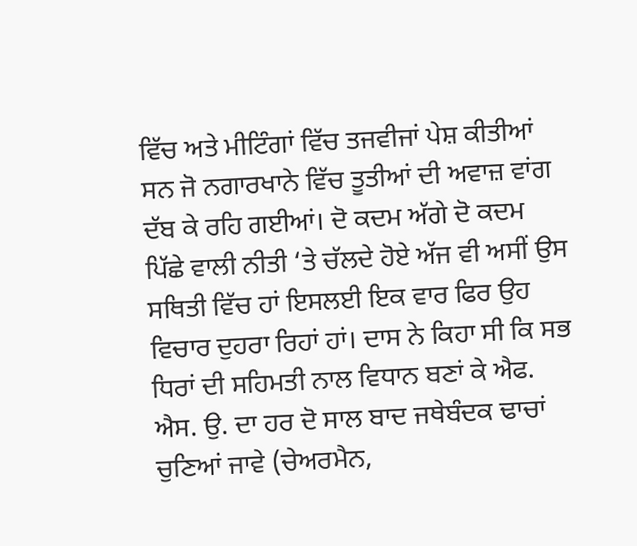ਵਿੱਚ ਅਤੇ ਮੀਟਿੰਗਾਂ ਵਿੱਚ ਤਜਵੀਜਾਂ ਪੇਸ਼ ਕੀਤੀਆਂ ਸਨ ਜੋ ਨਗਾਰਖਾਨੇ ਵਿੱਚ ਤੂਤੀਆਂ ਦੀ ਅਵਾਜ਼ ਵਾਂਗ ਦੱਬ ਕੇ ਰਹਿ ਗਈਆਂ। ਦੋ ਕਦਮ ਅੱਗੇ ਦੋ ਕਦਮ ਪਿੱਛੇ ਵਾਲੀ ਨੀਤੀ ‘ਤੇ ਚੱਲਦੇ ਹੋਏ ਅੱਜ ਵੀ ਅਸੀਂ ਉਸ ਸਥਿਤੀ ਵਿੱਚ ਹਾਂ ਇਸਲਈ ਇਕ ਵਾਰ ਫਿਰ ਉਹ ਵਿਚਾਰ ਦੁਹਰਾ ਰਿਹਾਂ ਹਾਂ। ਦਾਸ ਨੇ ਕਿਹਾ ਸੀ ਕਿ ਸਭ ਧਿਰਾਂ ਦੀ ਸਹਿਮਤੀ ਨਾਲ ਵਿਧਾਨ ਬਣਾਂ ਕੇ ਐਫ. ਐਸ. ਉ. ਦਾ ਹਰ ਦੋ ਸਾਲ ਬਾਦ ਜਥੇਬੰਦਕ ਢਾਚਾਂ ਚੁਣਿਆਂ ਜਾਵੇ (ਚੇਅਰਮੈਨ,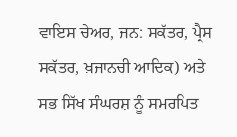ਵਾਇਸ ਚੇਅਰ, ਜਨ: ਸਕੱਤਰ, ਪ੍ਰੈਸ ਸਕੱਤਰ, ਖ਼ਜਾਨਚੀ ਆਦਿਕ) ਅਤੇ ਸਭ ਸਿੱਖ ਸੰਘਰਸ਼ ਨੂੰ ਸਮਰਪਿਤ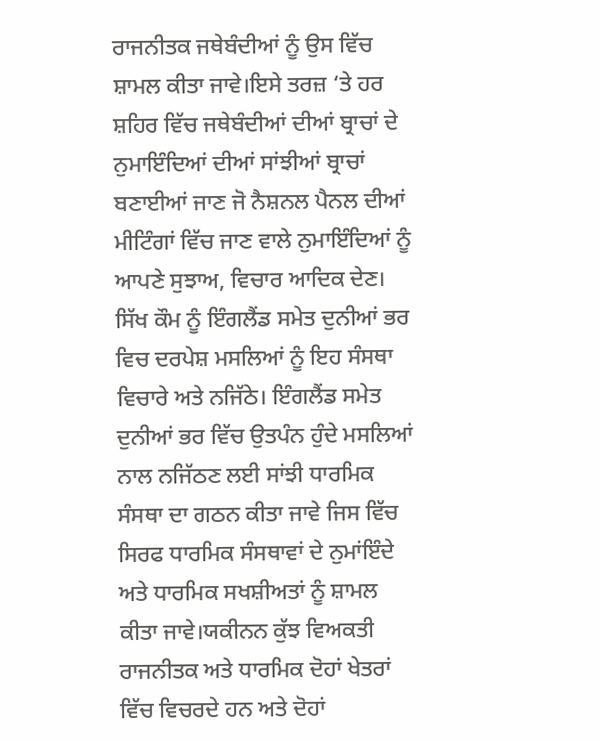ਰਾਜਨੀਤਕ ਜਥੇਬੰਦੀਆਂ ਨੂੰ ਉਸ ਵਿੱਚ ਸ਼ਾਮਲ ਕੀਤਾ ਜਾਵੇ।ਇਸੇ ਤਰਜ਼ ‘ਤੇ ਹਰ ਸ਼ਹਿਰ ਵਿੱਚ ਜਥੇਬੰਦੀਆਂ ਦੀਆਂ ਬ੍ਰਾਚਾਂ ਦੇ ਨੁਮਾਇੰਦਿਆਂ ਦੀਆਂ ਸਾਂਝੀਆਂ ਬ੍ਰਾਚਾਂ ਬਣਾਈਆਂ ਜਾਣ ਜੋ ਨੈਸ਼ਨਲ ਪੈਨਲ ਦੀਆਂ ਮੀਟਿੰਗਾਂ ਵਿੱਚ ਜਾਣ ਵਾਲੇ ਨੁਮਾਇੰਦਿਆਂ ਨੂੰ ਆਪਣੇ ਸੁਝਾਅ, ਵਿਚਾਰ ਆਦਿਕ ਦੇਣ। ਸਿੱਖ ਕੌਮ ਨੂੰ ਇੰਗਲੈਂਡ ਸਮੇਤ ਦੁਨੀਆਂ ਭਰ ਵਿਚ ਦਰਪੇਸ਼ ਮਸਲਿਆਂ ਨੂੰ ਇਹ ਸੰਸਥਾ ਵਿਚਾਰੇ ਅਤੇ ਨਜਿੱਠੇ। ਇੰਗਲੈਂਡ ਸਮੇਤ ਦੁਨੀਆਂ ਭਰ ਵਿੱਚ ਉਤਪੰਨ ਹੁੰਦੇ ਮਸਲਿਆਂ ਨਾਲ ਨਜਿੱਠਣ ਲਈ ਸਾਂਝੀ ਧਾਰਮਿਕ ਸੰਸਥਾ ਦਾ ਗਠਨ ਕੀਤਾ ਜਾਵੇ ਜਿਸ ਵਿੱਚ ਸਿਰਫ ਧਾਰਮਿਕ ਸੰਸਥਾਵਾਂ ਦੇ ਨੁਮਾਂਇੰਦੇ ਅਤੇ ਧਾਰਮਿਕ ਸਖਸ਼ੀਅਤਾਂ ਨੂੰ ਸ਼ਾਮਲ ਕੀਤਾ ਜਾਵੇ।ਯਕੀਨਨ ਕੁੱਝ ਵਿਅਕਤੀ ਰਾਜਨੀਤਕ ਅਤੇ ਧਾਰਮਿਕ ਦੋਹਾਂ ਖੇਤਰਾਂ ਵਿੱਚ ਵਿਚਰਦੇ ਹਨ ਅਤੇ ਦੋਹਾਂ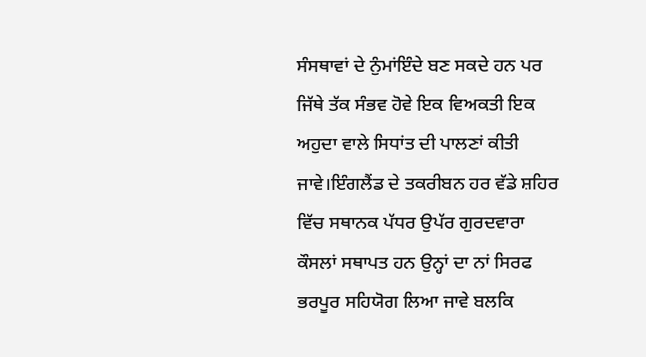ਸੰਸਥਾਵਾਂ ਦੇ ਨੁੰਮਾਂਇੰਦੇ ਬਣ ਸਕਦੇ ਹਨ ਪਰ ਜਿੱਥੇ ਤੱਕ ਸੰਭਵ ਹੋਵੇ ਇਕ ਵਿਅਕਤੀ ਇਕ ਅਹੁਦਾ ਵਾਲੇ ਸਿਧਾਂਤ ਦੀ ਪਾਲਣਾਂ ਕੀਤੀ ਜਾਵੇ।ਇੰਗਲੈਂਡ ਦੇ ਤਕਰੀਬਨ ਹਰ ਵੱਡੇ ਸ਼ਹਿਰ ਵਿੱਚ ਸਥਾਨਕ ਪੱਧਰ ਉਪੱਰ ਗੁਰਦਵਾਰਾ ਕੌਸਲਾਂ ਸਥਾਪਤ ਹਨ ਉਨ੍ਹਾਂ ਦਾ ਨਾਂ ਸਿਰਫ ਭਰਪੂਰ ਸਹਿਯੋਗ ਲਿਆ ਜਾਵੇ ਬਲਕਿ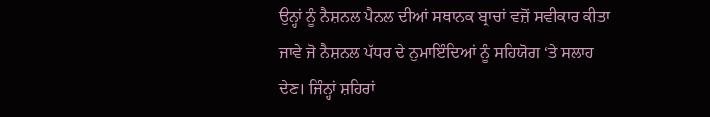ਉਨ੍ਹਾਂ ਨੂੰ ਨੈਸ਼ਨਲ ਪੈਨਲ ਦੀਆਂ ਸਥਾਨਕ ਬ੍ਰਾਚਾਂ ਵਜ਼ੋਂ ਸਵੀਕਾਰ ਕੀਤਾ ਜਾਵੇ ਜੋ ਨੈਸ਼ਨਲ ਪੱਧਰ ਦੇ ਨੁਮਾਇੰਦਿਆਂ ਨੂੰ ਸਹਿਯੋਗ ‘ਤੇ ਸਲਾਹ ਦੇਣ। ਜਿੰਨ੍ਹਾਂ ਸ਼ਹਿਰਾਂ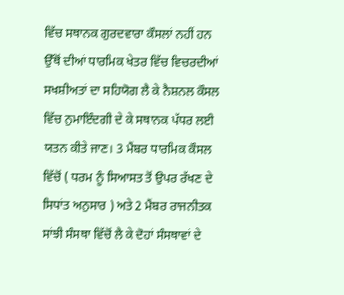ਵਿੱਚ ਸਥਾਨਕ ਗੁਰਦਵਾਰਾ ਕੌਸਲਾਂ ਨਹੀਂ ਹਨ ਉੱਥੋਂ ਦੀਆਂ ਧਾਰਮਿਕ ਖੇਤਰ ਵਿੱਚ ਵਿਚਰਦੀਆਂ ਸਖਸ਼ੀਅਤਾਂ ਦਾ ਸਹਿਯੋਗ ਲੈ ਕੇ ਨੈਸ਼ਨਲ ਕੌਸਲ ਵਿੱਚ ਨੁਮਾਇੰਦਗੀ ਦੇ ਕੇ ਸਥਾਨਕ ਪੱਧਰ ਲਈ ਯਤਨ ਕੀਤੇ ਜਾਣ। 3 ਮੈਂਬਰ ਧਾਰਮਿਕ ਕੌਸਲ ਵਿੱਚੋਂ ( ਧਰਮ ਨੂੰ ਸਿਆਸਤ ਤੋਂ ਉਪਰ ਰੱਖਣ ਦੇ ਸਿਧਾਂਤ ਅਨੁਸਾਰ ) ਅਤੇ 2 ਮੈਂਬਰ ਰਾਜਨੀਤਕ ਸਾਂਝੀ ਸੰਸਥਾ ਵਿੱਚੋਂ ਲੈ ਕੇ ਦੋਹਾਂ ਸੰਸਥਾਵਾਂ ਦੇ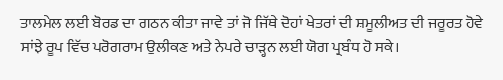ਤਾਲਮੇਲ ਲਈ ਬੋਰਡ ਦਾ ਗਠਨ ਕੀਤਾ ਜਾਵੇ ਤਾਂ ਜੋ ਜਿੱਥੇ ਦੋਹਾਂ ਖੇਤਰਾਂ ਦੀ ਸ਼ਮੂਲੀਅਤ ਦੀ ਜਰੂਰਤ ਹੋਵੇ ਸਾਂਝੇ ਰੂਪ ਵਿੱਚ ਪਰੋਗਰਾਮ ਉਲੀਕਣ ਅਤੇ ਨੇਪਰੇ ਚਾੜ੍ਹਨ ਲਈ ਯੋਗ ਪ੍ਰਬੰਧ ਹੋ ਸਕੇ।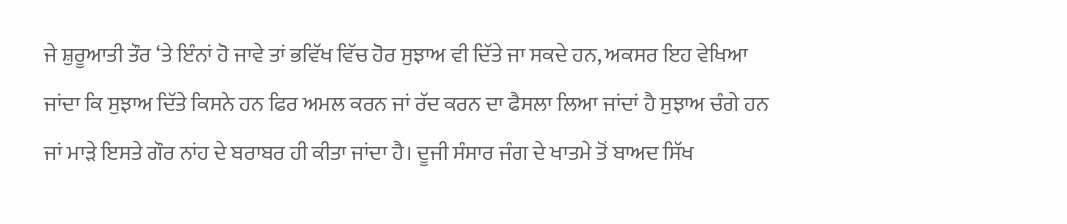ਜੇ ਸ਼ੁਰੂਆਤੀ ਤੌਰ ‘ਤੇ ਇੰਨਾਂ ਹੋ ਜਾਵੇ ਤਾਂ ਭਵਿੱਖ ਵਿੱਚ ਹੋਰ ਸੁਝਾਅ ਵੀ ਦਿੱਤੇ ਜਾ ਸਕਦੇ ਹਨ, ਅਕਸਰ ਇਹ ਵੇਖਿਆ ਜਾਂਦਾ ਕਿ ਸੁਝਾਅ ਦਿੱਤੇ ਕਿਸਨੇ ਹਨ ਫਿਰ ਅਮਲ ਕਰਨ ਜਾਂ ਰੱਦ ਕਰਨ ਦਾ ਫੈਸਲਾ ਲਿਆ ਜਾਂਦਾਂ ਹੈ ਸੁਝਾਅ ਚੰਗੇ ਹਨ ਜਾਂ ਮਾੜੇ ਇਸਤੇ ਗੌਰ ਨਾਂਹ ਦੇ ਬਰਾਬਰ ਹੀ ਕੀਤਾ ਜਾਂਦਾ ਹੈ। ਦੂਜੀ ਸੰਸਾਰ ਜੰਗ ਦੇ ਖਾਤਮੇ ਤੋਂ ਬਾਅਦ ਸਿੱਖ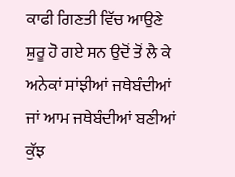ਕਾਫੀ ਗਿਣਤੀ ਵਿੱਚ ਆਉਣੇ ਸ਼ੁਰੂ ਹੋ ਗਏ ਸਨ ਉਦੋਂ ਤੋਂ ਲੈ ਕੇ ਅਨੇਕਾਂ ਸਾਂਝੀਆਂ ਜਥੇਬੰਦੀਆਂ ਜਾਂ ਆਮ ਜਥੇਬੰਦੀਆਂ ਬਣੀਆਂ ਕੁੱਝ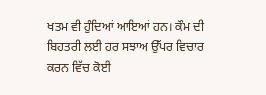ਖਤਮ ਵੀ ਹੁੰਦਿਆਂ ਆਇਆਂ ਹਨ। ਕੌਮ ਦੀ ਬਿਹਤਰੀ ਲਈ ਹਰ ਸਝਾਅ ਉੱਪਰ ਵਿਚਾਰ ਕਰਨ ਵਿੱਚ ਕੋਈ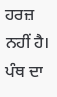ਹਰਜ਼ ਨਹੀਂ ਹੈ। ਪੰਥ ਦਾ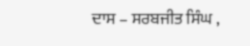ਦਾਸ – ਸਰਬਜੀਤ ਸਿੰਘ ,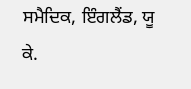ਸਮੈਦਿਕ, ਇੰਗਲੈਂਡ, ਯੂ ਕੇ.